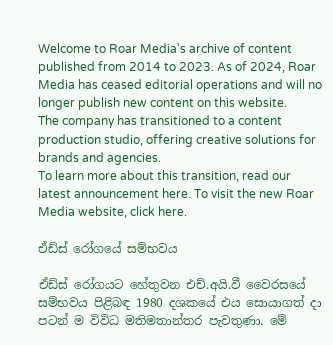Welcome to Roar Media's archive of content published from 2014 to 2023. As of 2024, Roar Media has ceased editorial operations and will no longer publish new content on this website.
The company has transitioned to a content production studio, offering creative solutions for brands and agencies.
To learn more about this transition, read our latest announcement here. To visit the new Roar Media website, click here.

ඒඩ්ස් රෝගයේ සම්භවය

ඒඩ්ස් රෝගයට හේතුවන එච්.අයි.වී වෛරසයේ සම්භවය පිළිබඳ 1980 දශකයේ එය සොයාගත් දා පටන් ම විවිධ මතිමතාන්තර පැවතුණා. මේ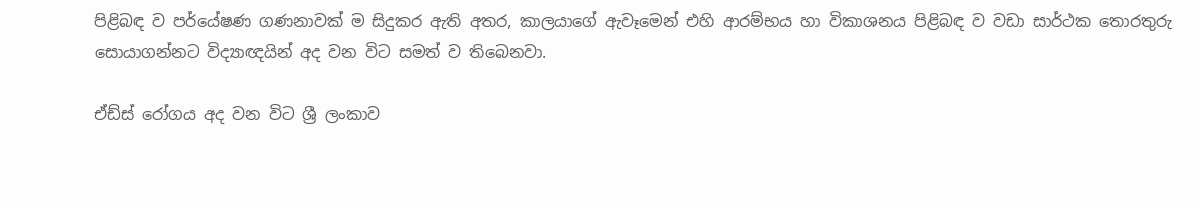පිළිබඳ ව පර්යේෂණ ගණනාවක් ම සිදුකර ඇති අතර, කාලයාගේ ඇවෑමෙන් එහි ආරම්භය හා විකාශනය පිළිබඳ ව වඩා සාර්ථක තොරතුරු සොයාගන්නට විද්‍යාඥයින් අද වන විට සමත් ව තිබෙනවා.

ඒඩ්ස් රෝගය අද වන විට ශ්‍රී ලංකාව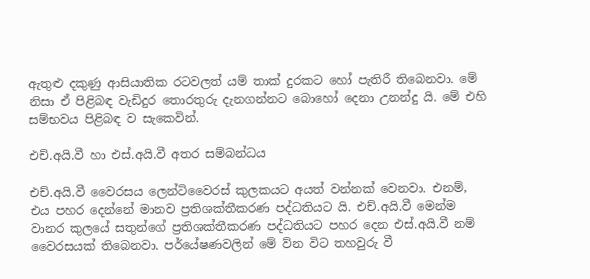ඇතුළු දකුණු ආසියාතික රටවලත් යම් තාක් දුරකට හෝ පැතිරී තිබෙනවා. මේ නිසා ඒ පිළිබඳ වැඩිදුර තොරතුරු දැනගන්නට බොහෝ දෙනා උනන්දු යි. මේ එහි සම්භවය පිළිබඳ ව සැකෙවින්.

එච්.අයි.වී හා එස්.අයි.වී අතර සම්බන්ධය

එච්.අයි.වී වෛරසය ලෙන්ටිවෛරස් කුලකයට අයත් වන්නක් වෙනවා. එනම්, එය පහර දෙන්නේ මානව ප්‍රතිශක්තීකරණ පද්ධතියට යි. එච්.අයි.වී මෙන්ම වානර කුලයේ සතුන්ගේ ප්‍රතිශක්තීකරණ පද්ධතියට පහර දෙන එස්.අයි.වී නම් වෛරසයක් තිබෙනවා. පර්යේෂණවලින් මේ ව්න විට තහවුරු වී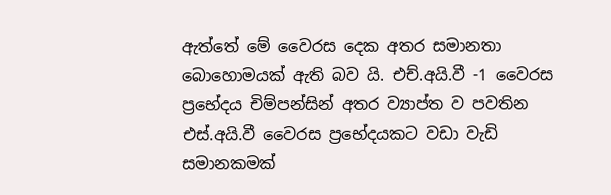ඇත්තේ මේ වෛරස දෙක අතර සමානතා බොහොමයක් ඇති බව යි. එච්.අයි.වී -1 වෛරස ප්‍රභේදය චිම්පන්සින් අතර ව්‍යාප්ත ව පවතින එස්.අයි.වී වෛරස ප්‍රභේදයකට වඩා වැඩි සමානකමක්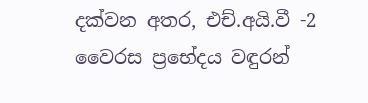දක්වන අතර, එච්.අයි.වී -2 වෛරස ප්‍රභේදය වඳුරන්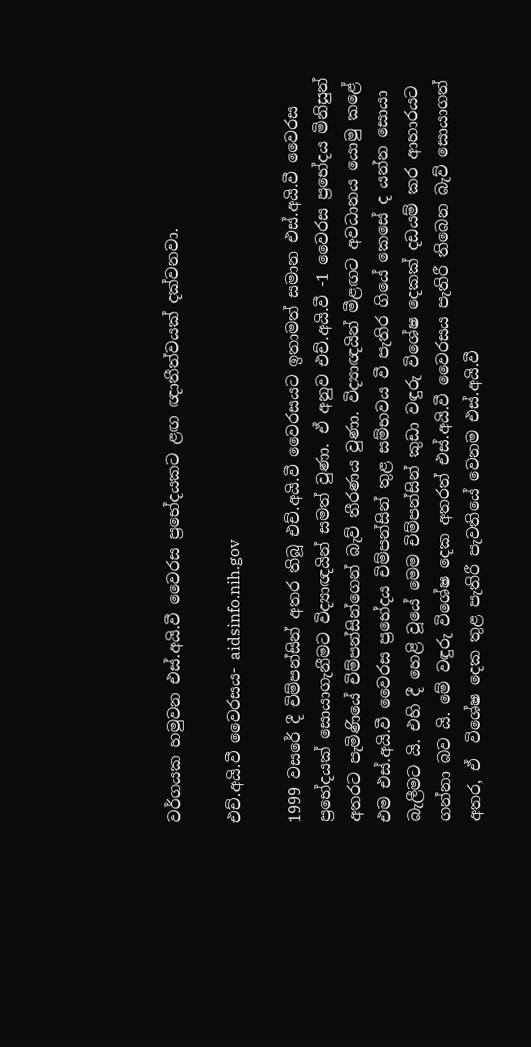වර්ගයක හමුවන එස්.අයි.වී වෛරස ප්‍රභේදයකට ළඟ ඥාතීත්වයක් දක්වනවා.

එච්.අයි.වී වෛරසය- aidsinfo.nih.gov

1999 වසරේ දී චිම්පන්සින් අතර තිබූ එච්.අයි.වී වෛරසයට ඉතාමත් සමාන එස්.අයි.වී වෛරස ප්‍රභේදයක් සොයාගැනීමට විද්‍යාඥයින් සමත් වුණා. ඒ අනුව එච්.අයි.වී -1 වෛරස ප්‍රභේදය මිනිසුන් අතරට පැමිණියේ චිම්පන්සින්ගෙන් බැව් තීරණය වුණා. විද්‍යාඥයින් මීළඟට අවධානය යොමු කළේ එම එස්.අයි.වී වෛරස ප්‍රභේදය චිම්පන්සින් තුළ සම්භවය වී පැතිර ගියේ කෙසේ ද යන්න සොයා බැලීමට යි. එහි දී හෙළි වූයේ මෙම චිම්පන්සින් කුඩා වඳුරු විශේෂ දෙකක් දඩයම් කර ආහාරයට ගන්නා බව යි. මේ වඳුරු විශේෂ දෙක අතරත් එස්.අයි.වී වෛරසය පැතිරී තිබෙන බැව් සොයාගත් අතර, ඒ  විශේෂ දෙක තුළ පැතිරී පැවතියේ වෙනම එස්.අයි.වී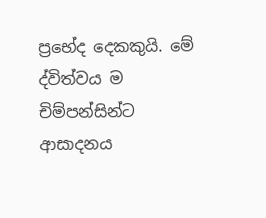ප්‍රභේද දෙකකුයි. මේ ද්විත්වය ම චිම්පන්සින්ට ආසාදනය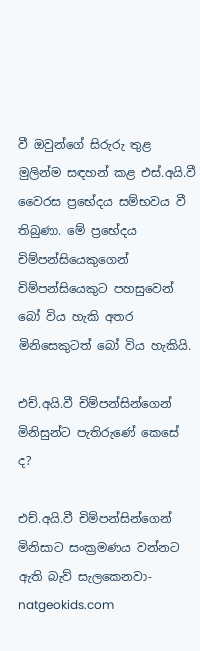වී ඔවුන්ගේ සිරුරු තුළ මුලින්ම සඳහන් කළ එස්.අයි.වී වෛරස ප්‍රභේදය සම්භවය වී තිබුණා. මේ ප්‍රභේදය චිම්පන්සියෙකුගෙන් චිම්පන්සියෙකුට පහසුවෙන් බෝ විය හැකි අතර මිනිසෙකුටත් බෝ විය හැකියි.

එච්.අයි.වී චිම්පන්සින්ගෙන් මිනිසුන්ට පැතිරුණේ කෙසේ ද?

එච්.අයි.වී චිම්පන්සින්ගෙන් මිනිසාට සංක්‍රමණය වන්නට ඇති බැව් සැලකෙනවා- natgeokids.com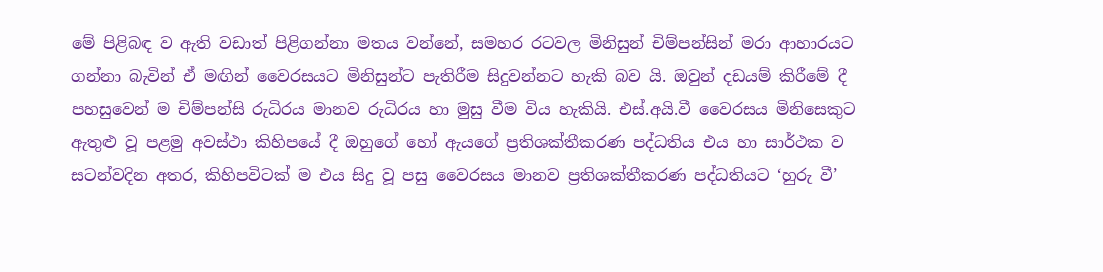මේ පිළිබඳ ව ඇති වඩාත් පිළිගන්නා මතය වන්නේ, සමහර රටවල මිනිසුන් චිම්පන්සින් මරා ආහාරයට ගන්නා බැවින් ඒ මඟින් වෛරසයට මිනිසුන්ට පැතිරීම සිදුවන්නට හැකි බව යි. ඔවුන් දඩයම් කිරීමේ දී පහසුවෙන් ම චිම්පන්සි රුධිරය මානව රුධිරය හා මුසු වීම වි‍ය හැකියි. එස්.අයි.වී වෛරසය මිනිසෙකුට ඇතුළු වූ පළමු අවස්ථා කිහිපයේ දී ඔහුගේ හෝ ඇයගේ ප්‍රතිශක්තීකරණ පද්ධතිය එය හා සාර්ථක ව සටන්වදින අතර, කිහිපවිටක් ම එය සිදු වූ පසු වෛරසය මානව ප්‍රතිශක්තීකරණ පද්ධතියට ‘හුරු වී’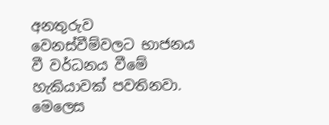අනතුරුව වෙනස්වීම්වලට භාජනය වී වර්ධනය වීමේ හැකියාවක් පවතිනවා. මෙලෙස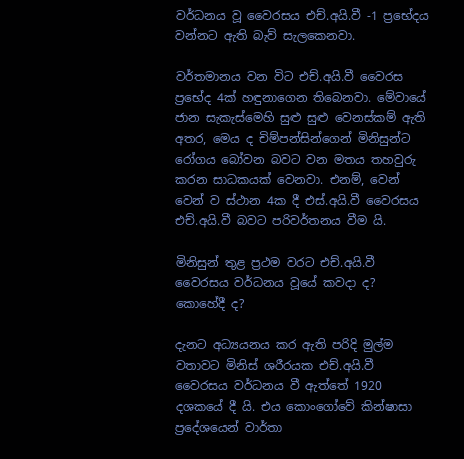වර්ධනය වූ වෛරසය එච්.අයි.වී -1 ප්‍රභේදය වන්නට ඇති බැව් සැලකෙනවා.

වර්තමානය වන විට එච්.අයි.වී වෛරස ප්‍රභේද 4ක් හඳුනාගෙන තිබෙනවා. මේවායේ ජාන සැකැස්මෙහි සුළු සුළු වෙනස්කම් ඇති අතර, මෙය ද චිම්පන්සින්ගෙන් මිනිසුන්ට රෝගය බෝවන බවට වන මතය තහවුරු කරන සාධකයක් වෙනවා. එනම්, වෙන් වෙන් ව ස්ථාන 4ක දී එස්.අයි.වී වෛරසය එච්.අයි.වී බවට පරිවර්තනය වීම යි.

මිනිසුන් තුළ ප්‍රථම වරට එච්.අයි.වී වෛරසය වර්ධනය වූයේ කවදා ද? කොහේදී ද?

දැනට අධ්‍යයනය කර ඇති පරිදි මුල්ම වතාවට මිනිස් ශරීරයක එච්.අයි.වී වෛරසය වර්ධනය වී ඇත්තේ 1920 දශකයේ දී යි. එය කොංගෝවේ කින්ෂාසා ප්‍රදේශයෙන් වාර්තා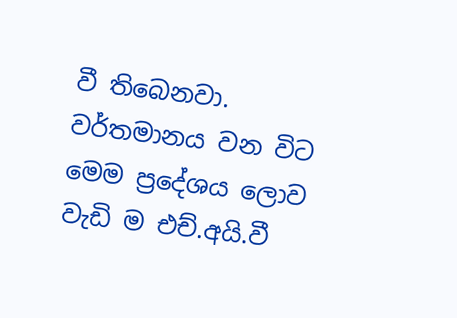වී තිබෙනවා. වර්තමානය වන විට මෙම ප්‍රදේශය ලොව වැඩි ම එච්.අයි.වී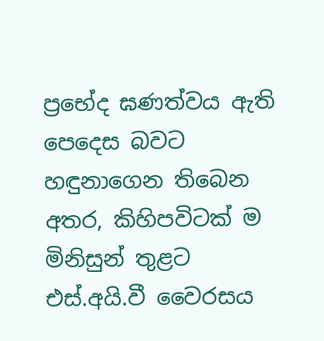ප්‍රභේද ඝණත්වය ඇති පෙදෙස බවට හඳුනාගෙන තිබෙන අතර, කිහිපවිටක් ම මිනිසුන් තුළට එස්.අයි.වී වෛරසය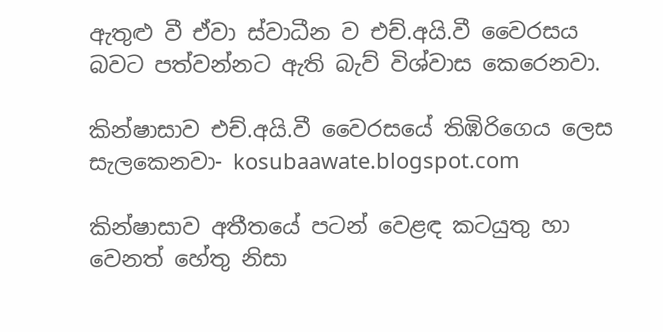ඇතුළු වී ඒවා ස්වාධීන ව එච්.අයි.වී වෛරසය බවට පත්වන්නට ඇති බැව් විශ්වාස කෙරෙනවා.

කින්ෂාසාව එච්.අයි.වී වෛරසයේ තිඹිරිගෙය ලෙස සැලකෙනවා- kosubaawate.blogspot.com

කින්ෂාසාව අතීතයේ පටන් වෙළඳ කටයුතු හා වෙනත් හේතු නිසා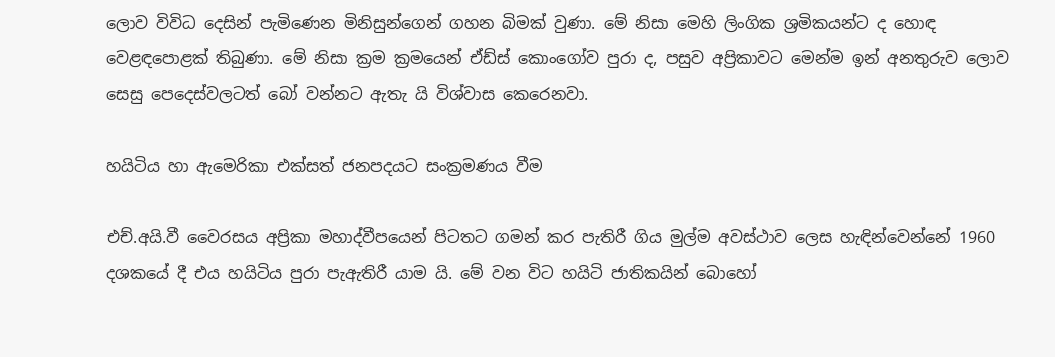ලොව විවිධ දෙසින් පැමිණෙන මිනිසුන්ගෙන් ගහන බිමක් වුණා. මේ නිසා මෙහි ලිංගික ශ්‍රමිකයන්ට ද හොඳ වෙළඳපොළක් තිබුණා. මේ නිසා ක්‍රම ක්‍රමයෙන් ඒඩ්ස් කොංගෝව පුරා ද, පසුව අප්‍රිකාවට මෙන්ම ඉන් අනතුරුව ලොව සෙසු පෙදෙස්වලටත් බෝ වන්නට ඇතැ යි විශ්වාස කෙරෙනවා.

හයිටිය හා ඇමෙරිකා එක්සත් ජනපදයට සංක්‍රමණය වීම

එච්.අයි.වී වෛරසය අප්‍රිකා මහාද්වීපයෙන් පිටතට ගමන් කර පැතිරී ගිය මුල්ම අවස්ථාව ලෙස හැඳින්වෙන්නේ 1960 දශකයේ දී එය හයිටිය පුරා පැඇතිරී යාම යි. මේ වන විට හයිටි ජාතිකයින් බොහෝ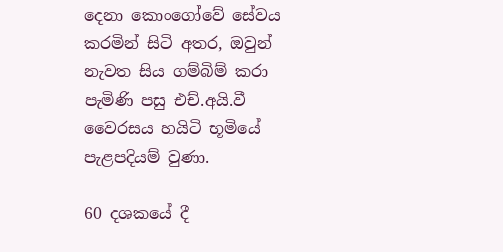දෙනා කොංගෝවේ සේවය කරමින් සිටි අතර, ඔවුන් නැවත සිය ගම්බිම් කරා පැමිණි පසු එච්.අයි.වී වෛරසය හයිටි භූමියේ පැළපදියම් වුණා.

60 දශකයේ දී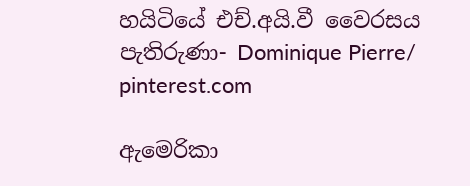හයිටියේ එච්.අයි.වී වෛරසය පැතිරුණා- Dominique Pierre/ pinterest.com

ඇමෙරිකා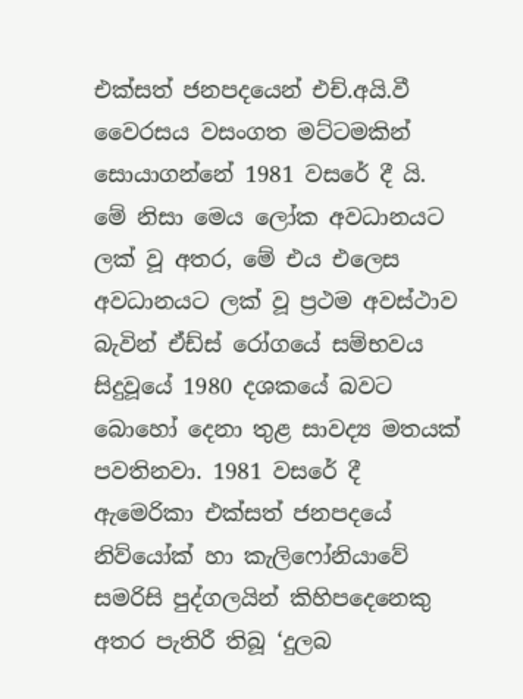එක්සත් ජනපදයෙන් එච්.අයි.වී වෛරසය වසංගත මට්ටමකින් සොයාගන්නේ 1981 වසරේ දී යි. මේ නිසා මෙය ලෝක අවධානයට ලක් වූ අතර, මේ එය එලෙස අවධානයට ලක් වූ ප්‍රථම අවස්ථාව බැවින් ඒඩ්ස් රෝගයේ සම්භවය සිදුවූයේ 1980 දශකයේ බවට බොහෝ දෙනා තුළ සාවද්‍ය මතයක් පවතිනවා. 1981 වසරේ දී ඇමෙරිකා එක්සත් ජනපදයේ නිව්යෝක් හා කැලිෆෝනියාවේ සමරිසි පුද්ගලයින් කිහිපදෙනෙකු අතර පැතිරී තිබූ ‘දුලබ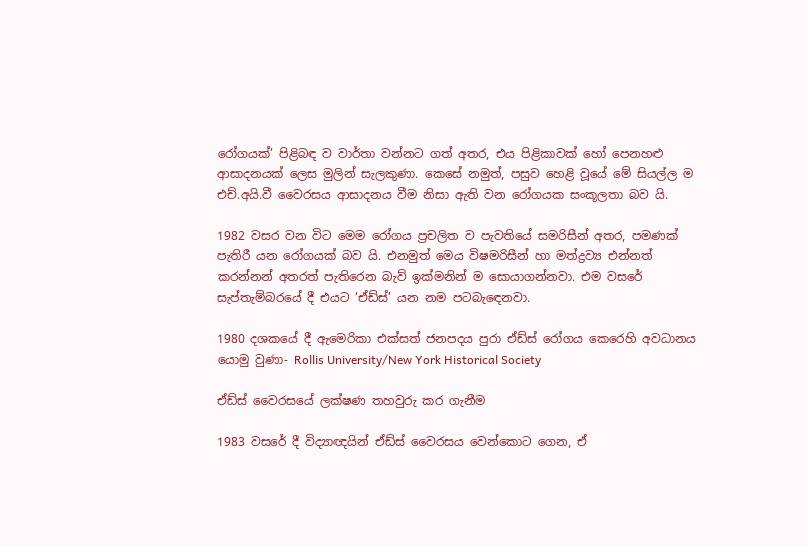රෝගයක්’ පිළිබඳ ව වාර්තා වන්නට ගත් අතර, එය පිළිකාවක් හෝ පෙනහළු ආසාදනයක් ලෙස මුලින් සැලකුණා. කෙසේ නමුත්, පසුව හෙළි වූයේ මේ සියල්ල ම එච්.අයි.වී වෛරසය ආසාදනය වීම නිසා ඇති වන රෝගයක සංකූලතා බව යි.

1982 වසර වන විට මෙම රෝගය ප්‍රචලිත ව පැවතියේ සමරිසීන් අතර, පමණක් පැතිරී යන රෝගයක් බව යි. එනමුත් මෙය විෂමරිසීන් හා මත්ද්‍රව්‍ය එන්නත් කරන්නන් අතරත් පැතිරෙන බැව් ඉක්මනින් ම සොයාගන්නවා. එම වසරේ සැප්තැම්බරයේ දී එයට ‘ඒඩ්ස්’ යන නම පටබැඳෙනවා.

1980 දශකයේ දී ඇමෙරිකා එක්සත් ජනපදය පුරා ඒඩ්ස් රෝගය කෙරෙහි අවධානය යොමු වුණා- Rollis University/New York Historical Society

ඒඩ්ස් වෛරසයේ ලක්ෂණ තහවුරු කර ගැනීම

1983 වසරේ දී විද්‍යාඥයින් ඒඩ්ස් වෛරසය වෙන්කොට ගෙන, ඒ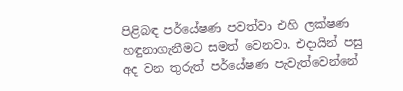පිළිබඳ පර්යේෂණ පවත්වා එහි ලක්ෂණ හඳුනාගැනීමට සමත් වෙනවා. එදායින් පසු අද වන තුරුත් පර්යේෂණ පැවැත්වෙන්නේ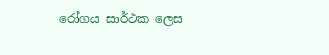රෝගය සාර්ථක ලෙස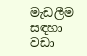මැඩලීම සඳහා වඩා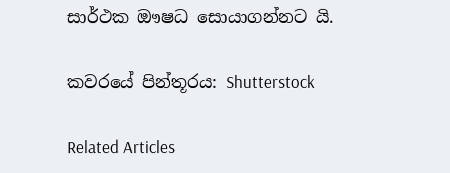සාර්ථක ඖෂධ සොයාගන්නට යි.

කවරයේ පින්තූරය: Shutterstock

Related Articles